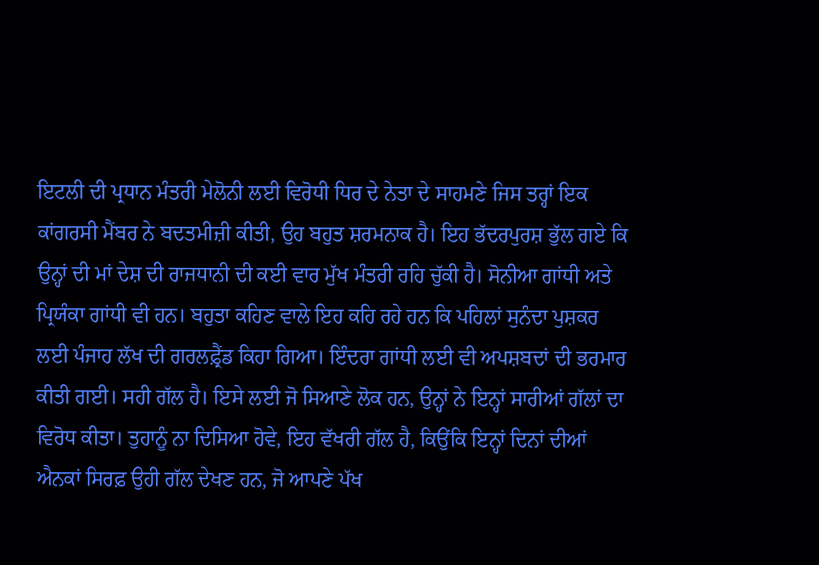ਇਟਲੀ ਦੀ ਪ੍ਰਧਾਨ ਮੰਤਰੀ ਮੇਲੋਨੀ ਲਈ ਵਿਰੋਧੀ ਧਿਰ ਦੇ ਨੇਤਾ ਦੇ ਸਾਹਮਣੇ ਜਿਸ ਤਰ੍ਹਾਂ ਇਕ ਕਾਂਗਰਸੀ ਮੈਂਬਰ ਨੇ ਬਦਤਮੀਜ਼ੀ ਕੀਤੀ, ਉਹ ਬਹੁਤ ਸ਼ਰਮਨਾਕ ਹੈ। ਇਹ ਭੱਦਰਪੁਰਸ਼ ਭੁੱਲ ਗਏ ਕਿ ਉਨ੍ਹਾਂ ਦੀ ਮਾਂ ਦੇਸ਼ ਦੀ ਰਾਜਧਾਨੀ ਦੀ ਕਈ ਵਾਰ ਮੁੱਖ ਮੰਤਰੀ ਰਹਿ ਚੁੱਕੀ ਹੈ। ਸੋਨੀਆ ਗਾਂਧੀ ਅਤੇ ਪ੍ਰਿਯੰਕਾ ਗਾਂਧੀ ਵੀ ਹਨ। ਬਹੁਤਾ ਕਹਿਣ ਵਾਲੇ ਇਹ ਕਹਿ ਰਹੇ ਹਨ ਕਿ ਪਹਿਲਾਂ ਸੁਨੰਦਾ ਪੁਸ਼ਕਰ ਲਈ ਪੰਜਾਹ ਲੱਖ ਦੀ ਗਰਲਫ਼੍ਰੈਂਡ ਕਿਹਾ ਗਿਆ। ਇੰਦਰਾ ਗਾਂਧੀ ਲਈ ਵੀ ਅਪਸ਼ਬਦਾਂ ਦੀ ਭਰਮਾਰ ਕੀਤੀ ਗਈ। ਸਹੀ ਗੱਲ ਹੈ। ਇਸੇ ਲਈ ਜੋ ਸਿਆਣੇ ਲੋਕ ਹਨ, ਉਨ੍ਹਾਂ ਨੇ ਇਨ੍ਹਾਂ ਸਾਰੀਆਂ ਗੱਲਾਂ ਦਾ ਵਿਰੋਧ ਕੀਤਾ। ਤੁਹਾਨੂੰ ਨਾ ਦਿਸਿਆ ਹੋਵੇ, ਇਹ ਵੱਖਰੀ ਗੱਲ ਹੈ, ਕਿਉਂਕਿ ਇਨ੍ਹਾਂ ਦਿਨਾਂ ਦੀਆਂ ਐਨਕਾਂ ਸਿਰਫ਼ ਉਹੀ ਗੱਲ ਦੇਖਣ ਹਨ, ਜੋ ਆਪਣੇ ਪੱਖ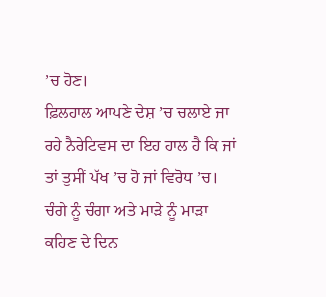’ਚ ਹੋਣ।
ਫ਼ਿਲਹਾਲ ਆਪਣੇ ਦੇਸ਼ ’ਚ ਚਲਾਏ ਜਾ ਰਹੇ ਨੈਰੇਟਿਵਸ ਦਾ ਇਹ ਹਾਲ ਹੈ ਕਿ ਜਾਂ ਤਾਂ ਤੁਸੀਂ ਪੱਖ ’ਚ ਹੋ ਜਾਂ ਵਿਰੋਧ ’ਚ। ਚੰਗੇ ਨੂੰ ਚੰਗਾ ਅਤੇ ਮਾੜੇ ਨੂੰ ਮਾੜਾ ਕਹਿਣ ਦੇ ਦਿਨ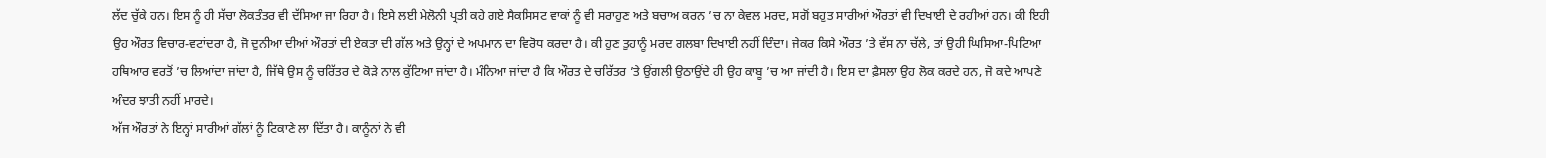ਲੱਦ ਚੁੱਕੇ ਹਨ। ਇਸ ਨੂੰ ਹੀ ਸੱਚਾ ਲੋਕਤੰਤਰ ਵੀ ਦੱਸਿਆ ਜਾ ਰਿਹਾ ਹੈ। ਇਸੇ ਲਈ ਮੇਲੋਨੀ ਪ੍ਰਤੀ ਕਹੇ ਗਏ ਸੈਕਸਿਸਟ ਵਾਕਾਂ ਨੂੰ ਵੀ ਸਰਾਹੁਣ ਅਤੇ ਬਚਾਅ ਕਰਨ ’ਚ ਨਾ ਕੇਵਲ ਮਰਦ, ਸਗੋਂ ਬਹੁਤ ਸਾਰੀਆਂ ਔਰਤਾਂ ਵੀ ਦਿਖਾਈ ਦੇ ਰਹੀਆਂ ਹਨ। ਕੀ ਇਹੀ ਉਹ ਔਰਤ ਵਿਚਾਰ-ਵਟਾਂਦਰਾ ਹੈ, ਜੋ ਦੁਨੀਆ ਦੀਆਂ ਔਰਤਾਂ ਦੀ ਏਕਤਾ ਦੀ ਗੱਲ ਅਤੇ ਉਨ੍ਹਾਂ ਦੇ ਅਪਮਾਨ ਦਾ ਵਿਰੋਧ ਕਰਦਾ ਹੈ। ਕੀ ਹੁਣ ਤੁਹਾਨੂੰ ਮਰਦ ਗਲਬਾ ਦਿਖਾਈ ਨਹੀਂ ਦਿੰਦਾ। ਜੇਕਰ ਕਿਸੇ ਔਰਤ ’ਤੇ ਵੱਸ ਨਾ ਚੱਲੇ, ਤਾਂ ਉਹੀ ਘਿਸਿਆ-ਪਿਟਿਆ ਹਥਿਆਰ ਵਰਤੋਂ ’ਚ ਲਿਆਂਦਾ ਜਾਂਦਾ ਹੈ, ਜਿੱਥੇ ਉਸ ਨੂੰ ਚਰਿੱਤਰ ਦੇ ਕੋੜੇ ਨਾਲ ਕੁੱਟਿਆ ਜਾਂਦਾ ਹੈ। ਮੰਨਿਆ ਜਾਂਦਾ ਹੈ ਕਿ ਔਰਤ ਦੇ ਚਰਿੱਤਰ ’ਤੇ ਉਂਗਲੀ ਉਠਾਉਂਦੇ ਹੀ ਉਹ ਕਾਬੂ ’ਚ ਆ ਜਾਂਦੀ ਹੈ। ਇਸ ਦਾ ਫ਼ੈਸਲਾ ਉਹ ਲੋਕ ਕਰਦੇ ਹਨ, ਜੋ ਕਦੇ ਆਪਣੇ ਅੰਦਰ ਝਾਤੀ ਨਹੀਂ ਮਾਰਦੇ।
ਅੱਜ ਔਰਤਾਂ ਨੇ ਇਨ੍ਹਾਂ ਸਾਰੀਆਂ ਗੱਲਾਂ ਨੂੰ ਟਿਕਾਣੇ ਲਾ ਦਿੱਤਾ ਹੈ। ਕਾਨੂੰਨਾਂ ਨੇ ਵੀ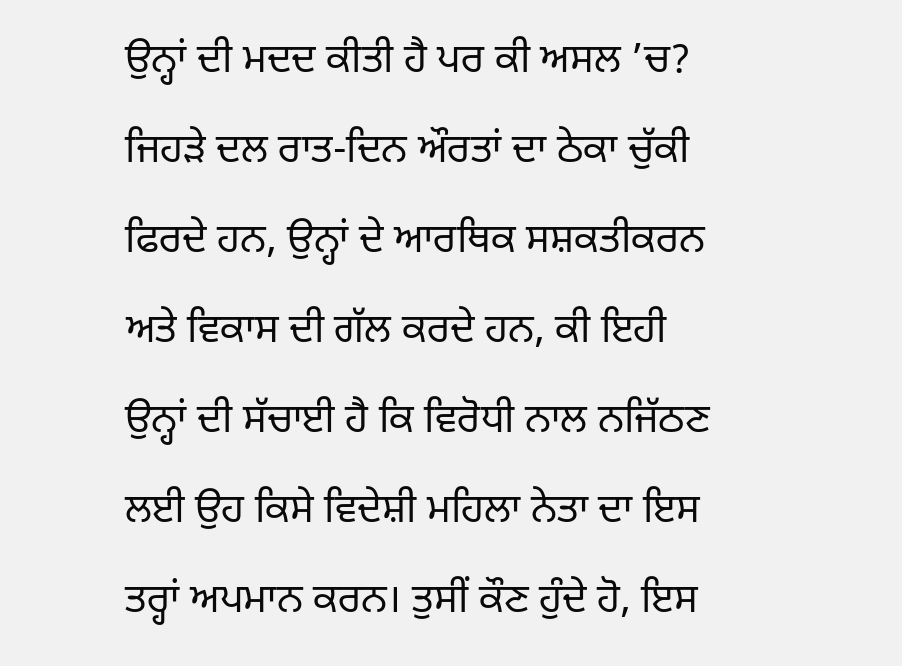ਉਨ੍ਹਾਂ ਦੀ ਮਦਦ ਕੀਤੀ ਹੈ ਪਰ ਕੀ ਅਸਲ ’ਚ? ਜਿਹੜੇ ਦਲ ਰਾਤ-ਦਿਨ ਔਰਤਾਂ ਦਾ ਠੇਕਾ ਚੁੱਕੀ ਫਿਰਦੇ ਹਨ, ਉਨ੍ਹਾਂ ਦੇ ਆਰਥਿਕ ਸਸ਼ਕਤੀਕਰਨ ਅਤੇ ਵਿਕਾਸ ਦੀ ਗੱਲ ਕਰਦੇ ਹਨ, ਕੀ ਇਹੀ ਉਨ੍ਹਾਂ ਦੀ ਸੱਚਾਈ ਹੈ ਕਿ ਵਿਰੋਧੀ ਨਾਲ ਨਜਿੱਠਣ ਲਈ ਉਹ ਕਿਸੇ ਵਿਦੇਸ਼ੀ ਮਹਿਲਾ ਨੇਤਾ ਦਾ ਇਸ ਤਰ੍ਹਾਂ ਅਪਮਾਨ ਕਰਨ। ਤੁਸੀਂ ਕੌਣ ਹੁੰਦੇ ਹੋ, ਇਸ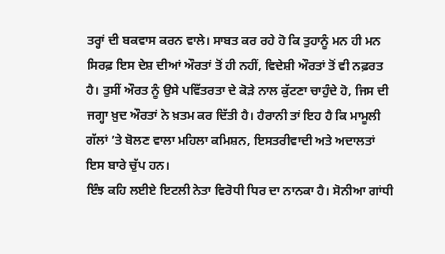ਤਰ੍ਹਾਂ ਦੀ ਬਕਵਾਸ ਕਰਨ ਵਾਲੇ। ਸਾਬਤ ਕਰ ਰਹੇ ਹੋ ਕਿ ਤੁਹਾਨੂੰ ਮਨ ਹੀ ਮਨ ਸਿਰਫ਼ ਇਸ ਦੇਸ਼ ਦੀਆਂ ਔਰਤਾਂ ਤੋਂ ਹੀ ਨਹੀਂ, ਵਿਦੇਸ਼ੀ ਔਰਤਾਂ ਤੋਂ ਵੀ ਨਫ਼ਰਤ ਹੈ। ਤੁਸੀਂ ਔਰਤ ਨੂੰ ਉਸੇ ਪਵਿੱਤਰਤਾ ਦੇ ਕੋੜੇ ਨਾਲ ਕੁੱਟਣਾ ਚਾਹੁੰਦੇ ਹੋ, ਜਿਸ ਦੀ ਜਗ੍ਹਾ ਖ਼ੁਦ ਔਰਤਾਂ ਨੇ ਖ਼ਤਮ ਕਰ ਦਿੱਤੀ ਹੈ। ਹੈਰਾਨੀ ਤਾਂ ਇਹ ਹੈ ਕਿ ਮਾਮੂਲੀ ਗੱਲਾਂ ’ਤੇ ਬੋਲਣ ਵਾਲਾ ਮਹਿਲਾ ਕਮਿਸ਼ਨ, ਇਸਤਰੀਵਾਦੀ ਅਤੇ ਅਦਾਲਤਾਂ ਇਸ ਬਾਰੇ ਚੁੱਪ ਹਨ।
ਇੰਝ ਕਹਿ ਲਈਏ ਇਟਲੀ ਨੇਤਾ ਵਿਰੋਧੀ ਧਿਰ ਦਾ ਨਾਨਕਾ ਹੈ। ਸੋਨੀਆ ਗਾਂਧੀ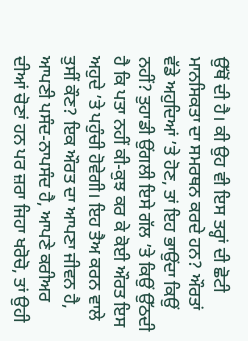ਉੱਥੋਂ ਦੀ ਹੈ। ਕੀ ਉਹ ਵੀ ਇਸ ਤਰ੍ਹਾਂ ਦੀ ਛੋਟੀ ਮਾਨਸਿਕਤਾ ਦਾ ਸਮਰਥਨ ਕਰਦੇ ਹਨ? ਔਰਤਾਂ ਵੱਡੇ ਅਹੁਦਿਆਂ ’ਤੇ ਹੋਣ, ਤਾਂ ਇਹ ਭਾਉਂਦਾ ਕਿਉਂ ਨਹੀਂ? ਤੁਹਾਡੀ ਉਂਗਲੀ ਇਸੇ ਗੱਲ ’ਤੇ ਕਿਉਂ ਉੱਠਦੀ ਹੈ ਕਿ ਪਤਾ ਨਹੀਂ ਕੀ-ਕੁਝ ਕਰ ਕੇ ਕੋਈ ਔਰਤ ਇਸ ਅਹੁਦੇ ’ਤੇ ਪਹੁੰਚੀ ਹੋਵੇਗੀ। ਇਹ ਤੈਅ ਕਰਨ ਵਾਲੇ ਤੁਸੀਂ ਕੌਣ? ਇਕ ਔਰਤ ਦਾ ਆਪਣਾ ਜੀਵਨ ਹੈ, ਆਪਣੀ ਪਸੰਦ-ਨਾਪਸੰਦ ਹੈ, ਆਪਣੇ ਕਰੀਅਰ ਦੀਆਂ ਚੋਣਾਂ ਹਨ ਪਰ ਜ਼ਰਾ ਜਿਹਾ ਖਰੋਚੋ, ਤਾਂ ਉਹੀ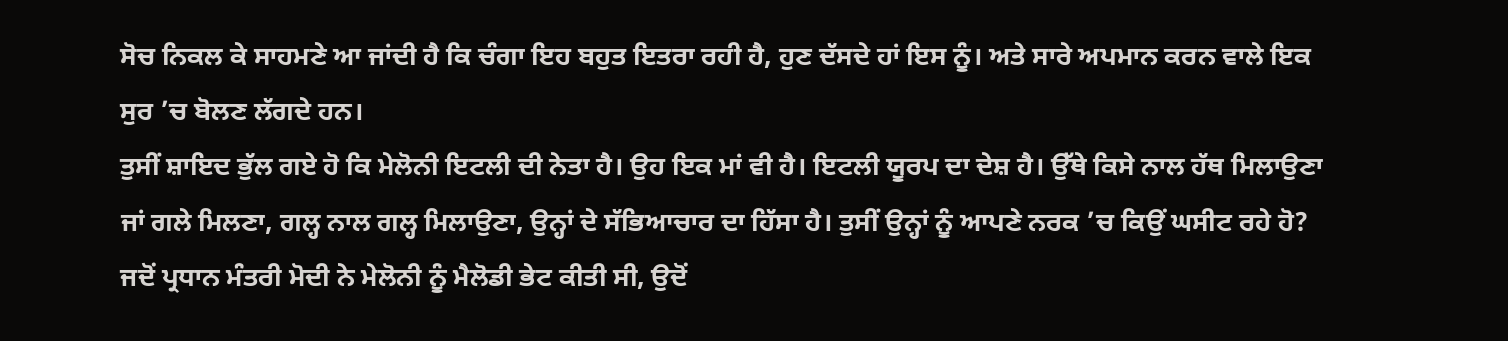ਸੋਚ ਨਿਕਲ ਕੇ ਸਾਹਮਣੇ ਆ ਜਾਂਦੀ ਹੈ ਕਿ ਚੰਗਾ ਇਹ ਬਹੁਤ ਇਤਰਾ ਰਹੀ ਹੈ, ਹੁਣ ਦੱਸਦੇ ਹਾਂ ਇਸ ਨੂੰ। ਅਤੇ ਸਾਰੇ ਅਪਮਾਨ ਕਰਨ ਵਾਲੇ ਇਕ ਸੁਰ ’ਚ ਬੋਲਣ ਲੱਗਦੇ ਹਨ।
ਤੁਸੀਂ ਸ਼ਾਇਦ ਭੁੱਲ ਗਏ ਹੋ ਕਿ ਮੇਲੋਨੀ ਇਟਲੀ ਦੀ ਨੇਤਾ ਹੈ। ਉਹ ਇਕ ਮਾਂ ਵੀ ਹੈ। ਇਟਲੀ ਯੂਰਪ ਦਾ ਦੇਸ਼ ਹੈ। ਉੱਥੇ ਕਿਸੇ ਨਾਲ ਹੱਥ ਮਿਲਾਉਣਾ ਜਾਂ ਗਲੇ ਮਿਲਣਾ, ਗਲ੍ਹ ਨਾਲ ਗਲ੍ਹ ਮਿਲਾਉਣਾ, ਉਨ੍ਹਾਂ ਦੇ ਸੱਭਿਆਚਾਰ ਦਾ ਹਿੱਸਾ ਹੈ। ਤੁਸੀਂ ਉਨ੍ਹਾਂ ਨੂੰ ਆਪਣੇ ਨਰਕ ’ਚ ਕਿਉਂ ਘਸੀਟ ਰਹੇ ਹੋ?
ਜਦੋਂ ਪ੍ਰਧਾਨ ਮੰਤਰੀ ਮੋਦੀ ਨੇ ਮੇਲੋਨੀ ਨੂੰ ਮੈਲੋਡੀ ਭੇਟ ਕੀਤੀ ਸੀ, ਉਦੋਂ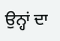ਉਨ੍ਹਾਂ ਦਾ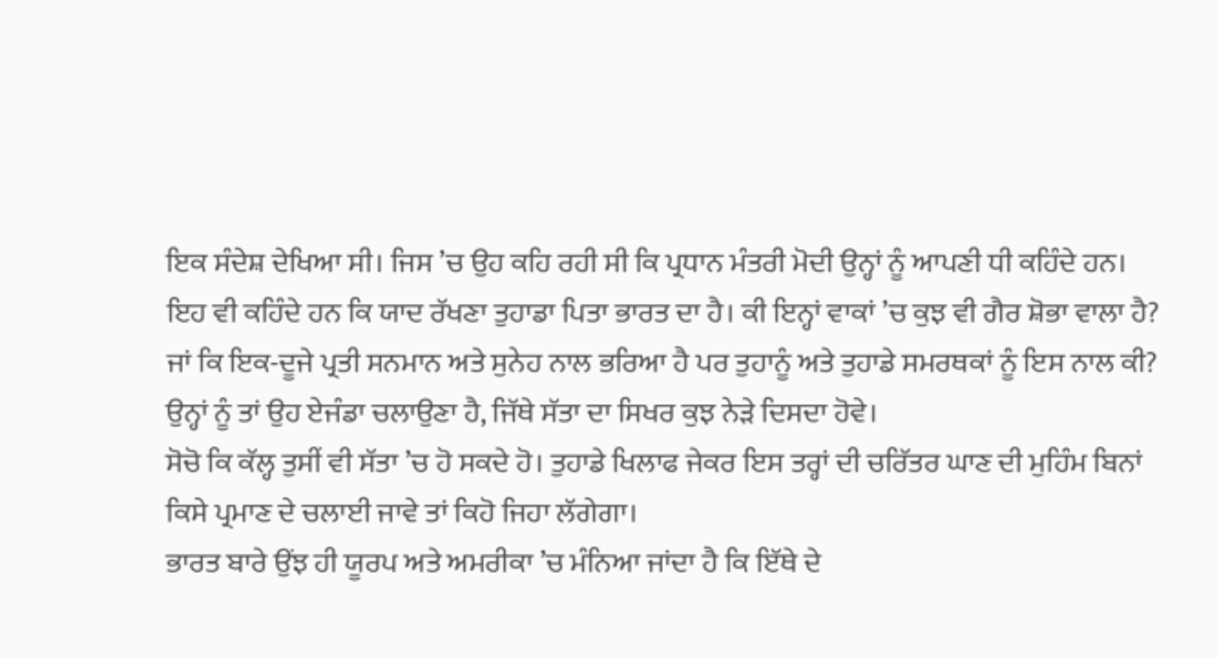ਇਕ ਸੰਦੇਸ਼ ਦੇਖਿਆ ਸੀ। ਜਿਸ ’ਚ ਉਹ ਕਹਿ ਰਹੀ ਸੀ ਕਿ ਪ੍ਰਧਾਨ ਮੰਤਰੀ ਮੋਦੀ ਉਨ੍ਹਾਂ ਨੂੰ ਆਪਣੀ ਧੀ ਕਹਿੰਦੇ ਹਨ। ਇਹ ਵੀ ਕਹਿੰਦੇ ਹਨ ਕਿ ਯਾਦ ਰੱਖਣਾ ਤੁਹਾਡਾ ਪਿਤਾ ਭਾਰਤ ਦਾ ਹੈ। ਕੀ ਇਨ੍ਹਾਂ ਵਾਕਾਂ ’ਚ ਕੁਝ ਵੀ ਗੈਰ ਸ਼ੋਭਾ ਵਾਲਾ ਹੈ? ਜਾਂ ਕਿ ਇਕ-ਦੂਜੇ ਪ੍ਰਤੀ ਸਨਮਾਨ ਅਤੇ ਸੁਨੇਹ ਨਾਲ ਭਰਿਆ ਹੈ ਪਰ ਤੁਹਾਨੂੰ ਅਤੇ ਤੁਹਾਡੇ ਸਮਰਥਕਾਂ ਨੂੰ ਇਸ ਨਾਲ ਕੀ? ਉਨ੍ਹਾਂ ਨੂੰ ਤਾਂ ਉਹ ਏਜੰਡਾ ਚਲਾਉਣਾ ਹੈ, ਜਿੱਥੇ ਸੱਤਾ ਦਾ ਸਿਖਰ ਕੁਝ ਨੇੜੇ ਦਿਸਦਾ ਹੋਵੇ।
ਸੋਚੋ ਕਿ ਕੱਲ੍ਹ ਤੁਸੀਂ ਵੀ ਸੱਤਾ ’ਚ ਹੋ ਸਕਦੇ ਹੋ। ਤੁਹਾਡੇ ਖਿਲਾਫ ਜੇਕਰ ਇਸ ਤਰ੍ਹਾਂ ਦੀ ਚਰਿੱਤਰ ਘਾਣ ਦੀ ਮੁਹਿੰਮ ਬਿਨਾਂ ਕਿਸੇ ਪ੍ਰਮਾਣ ਦੇ ਚਲਾਈ ਜਾਵੇ ਤਾਂ ਕਿਹੋ ਜਿਹਾ ਲੱਗੇਗਾ।
ਭਾਰਤ ਬਾਰੇ ਉਂਝ ਹੀ ਯੂਰਪ ਅਤੇ ਅਮਰੀਕਾ ’ਚ ਮੰਨਿਆ ਜਾਂਦਾ ਹੈ ਕਿ ਇੱਥੇ ਦੇ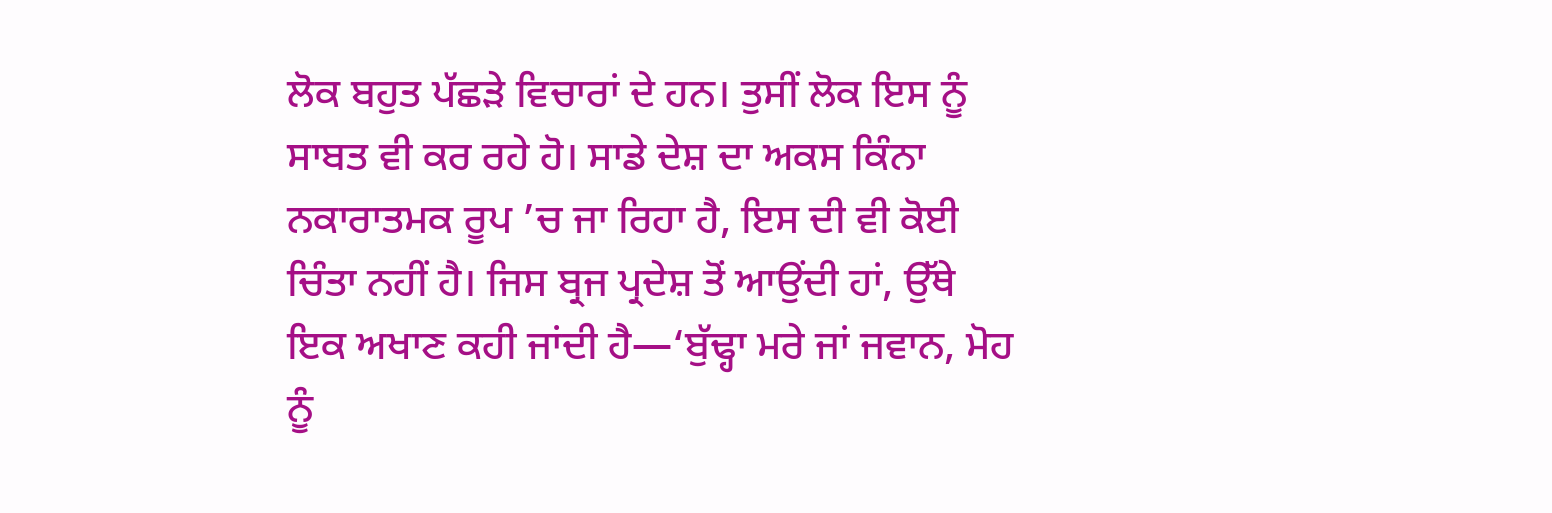ਲੋਕ ਬਹੁਤ ਪੱਛੜੇ ਵਿਚਾਰਾਂ ਦੇ ਹਨ। ਤੁਸੀਂ ਲੋਕ ਇਸ ਨੂੰ ਸਾਬਤ ਵੀ ਕਰ ਰਹੇ ਹੋ। ਸਾਡੇ ਦੇਸ਼ ਦਾ ਅਕਸ ਕਿੰਨਾ ਨਕਾਰਾਤਮਕ ਰੂਪ ’ਚ ਜਾ ਰਿਹਾ ਹੈ, ਇਸ ਦੀ ਵੀ ਕੋਈ ਚਿੰਤਾ ਨਹੀਂ ਹੈ। ਜਿਸ ਬ੍ਰਜ ਪ੍ਰਦੇਸ਼ ਤੋਂ ਆਉਂਦੀ ਹਾਂ, ਉੱਥੇ ਇਕ ਅਖਾਣ ਕਹੀ ਜਾਂਦੀ ਹੈ—‘ਬੁੱਢ੍ਹਾ ਮਰੇ ਜਾਂ ਜਵਾਨ, ਮੋਹ ਨੂੰ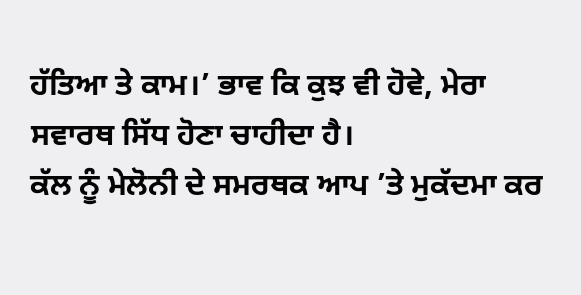ਹੱਤਿਆ ਤੇ ਕਾਮ।’ ਭਾਵ ਕਿ ਕੁਝ ਵੀ ਹੋਵੇ, ਮੇਰਾ ਸਵਾਰਥ ਸਿੱਧ ਹੋਣਾ ਚਾਹੀਦਾ ਹੈ।
ਕੱਲ ਨੂੰ ਮੇਲੋਨੀ ਦੇ ਸਮਰਥਕ ਆਪ ’ਤੇ ਮੁਕੱਦਮਾ ਕਰ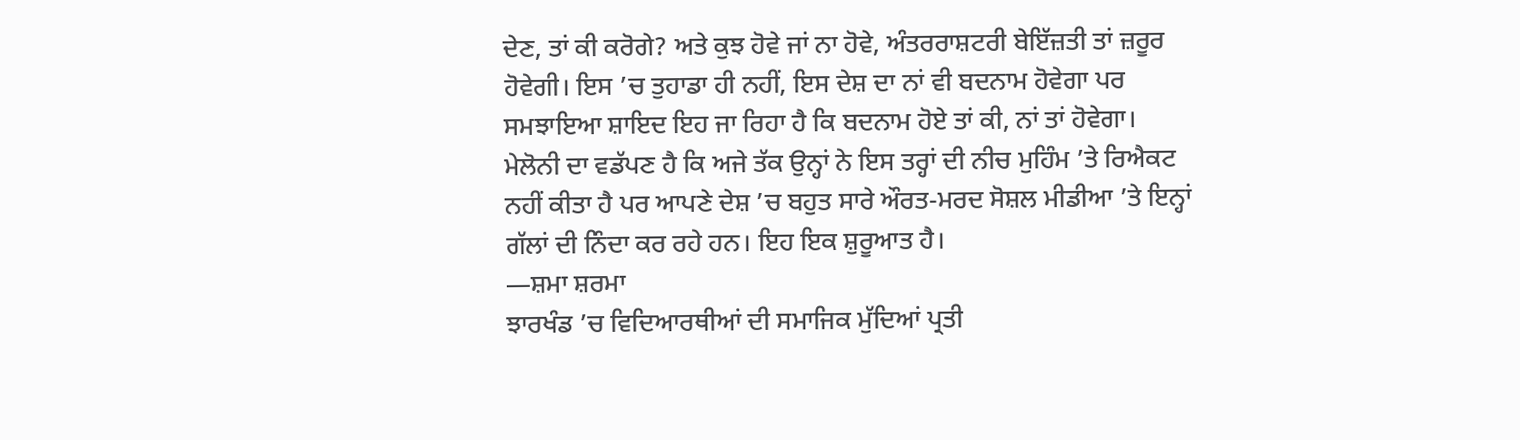ਦੇਣ, ਤਾਂ ਕੀ ਕਰੋਗੇ? ਅਤੇ ਕੁਝ ਹੋਵੇ ਜਾਂ ਨਾ ਹੋਵੇ, ਅੰਤਰਰਾਸ਼ਟਰੀ ਬੇਇੱਜ਼ਤੀ ਤਾਂ ਜ਼ਰੂਰ ਹੋਵੇਗੀ। ਇਸ ’ਚ ਤੁਹਾਡਾ ਹੀ ਨਹੀਂ, ਇਸ ਦੇਸ਼ ਦਾ ਨਾਂ ਵੀ ਬਦਨਾਮ ਹੋਵੇਗਾ ਪਰ ਸਮਝਾਇਆ ਸ਼ਾਇਦ ਇਹ ਜਾ ਰਿਹਾ ਹੈ ਕਿ ਬਦਨਾਮ ਹੋਏ ਤਾਂ ਕੀ, ਨਾਂ ਤਾਂ ਹੋਵੇਗਾ।
ਮੇਲੋਨੀ ਦਾ ਵਡੱਪਣ ਹੈ ਕਿ ਅਜੇ ਤੱਕ ਉਨ੍ਹਾਂ ਨੇ ਇਸ ਤਰ੍ਹਾਂ ਦੀ ਨੀਚ ਮੁਹਿੰਮ ’ਤੇ ਰਿਐਕਟ ਨਹੀਂ ਕੀਤਾ ਹੈ ਪਰ ਆਪਣੇ ਦੇਸ਼ ’ਚ ਬਹੁਤ ਸਾਰੇ ਔਰਤ-ਮਰਦ ਸੋਸ਼ਲ ਮੀਡੀਆ ’ਤੇ ਇਨ੍ਹਾਂ ਗੱਲਾਂ ਦੀ ਨਿੰਦਾ ਕਰ ਰਹੇ ਹਨ। ਇਹ ਇਕ ਸ਼ੁਰੂਆਤ ਹੈ।
—ਸ਼ਮਾ ਸ਼ਰਮਾ
ਝਾਰਖੰਡ ’ਚ ਵਿਦਿਆਰਥੀਆਂ ਦੀ ਸਮਾਜਿਕ ਮੁੱਦਿਆਂ ਪ੍ਰਤੀ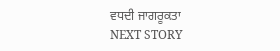ਵਧਦੀ ਜਾਗਰੂਕਤਾ
NEXT STORY